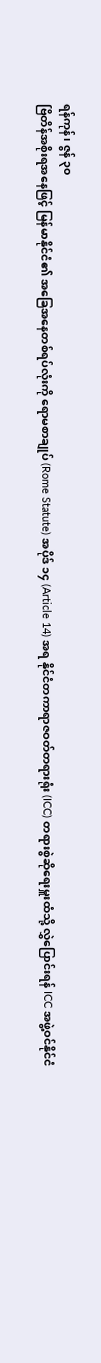ရန်ကုန်၊ ဇွန် ၃၀
ဗြိတိန်အစိုးရအနေဖြင့် မြန်မာနိုင်ငံ၏ အခြေအနေတစ်ရပ်လုံးကို ရောမစာချုပ် (Rome Statute) အပိုဒ် ၁၄ (Article 14) အရ နိုင်ငံတကာရာဇဝတ်တရားရုံး (ICC) တရားစွဲဆိုရေးမှူးထံသို့ လွှဲပြောင်းရန် ICC အဖွဲ့ဝင်နိုင်ငံ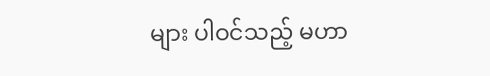များ ပါဝင်သည့် မဟာ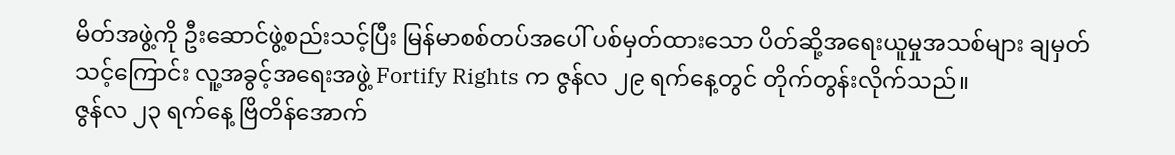မိတ်အဖွဲ့ကို ဦးဆောင်ဖွဲ့စည်းသင့်ပြီး မြန်မာစစ်တပ်အပေါ် ပစ်မှတ်ထားသော ပိတ်ဆို့အရေးယူမှုအသစ်များ ချမှတ်သင့်ကြောင်း လူ့အခွင့်အရေးအဖွဲ့ Fortify Rights က ဇွန်လ ၂၉ ရက်နေ့တွင် တိုက်တွန်းလိုက်သည်။
ဇွန်လ ၂၃ ရက်နေ့ ဗြိတိန်အောက်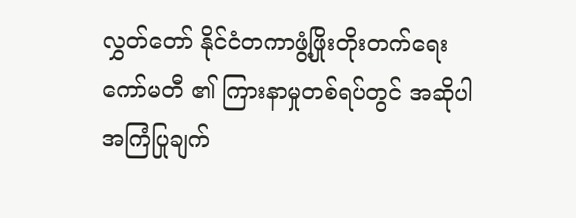လွှတ်တော် နိုင်ငံတကာဖွံ့ဖြိုးတိုးတက်ရေးကော်မတီ ၏ ကြားနာမှုတစ်ရပ်တွင် အဆိုပါအကြံပြုချက်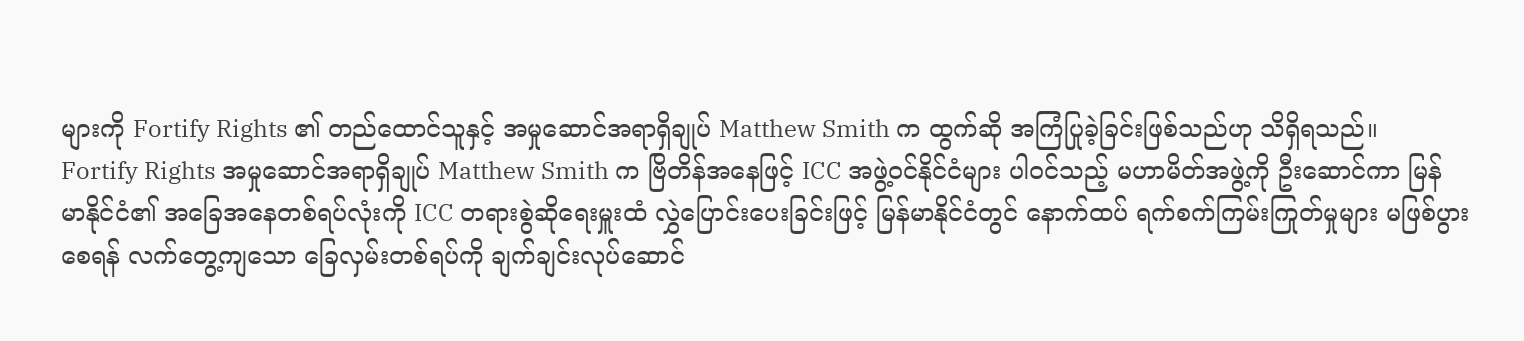များကို Fortify Rights ၏ တည်ထောင်သူနှင့် အမှုဆောင်အရာရှိချုပ် Matthew Smith က ထွက်ဆို အကြံပြုခဲ့ခြင်းဖြစ်သည်ဟု သိရှိရသည်။
Fortify Rights အမှုဆောင်အရာရှိချုပ် Matthew Smith က ဗြိတိန်အနေဖြင့် ICC အဖွဲ့ဝင်နိုင်ငံများ ပါဝင်သည့် မဟာမိတ်အဖွဲ့ကို ဦးဆောင်ကာ မြန်မာနိုင်ငံ၏ အခြေအနေတစ်ရပ်လုံးကို ICC တရားစွဲဆိုရေးမှူးထံ လွှဲပြောင်းပေးခြင်းဖြင့် မြန်မာနိုင်ငံတွင် နောက်ထပ် ရက်စက်ကြမ်းကြုတ်မှုများ မဖြစ်ပွားစေရန် လက်တွေ့ကျသော ခြေလှမ်းတစ်ရပ်ကို ချက်ချင်းလုပ်ဆောင်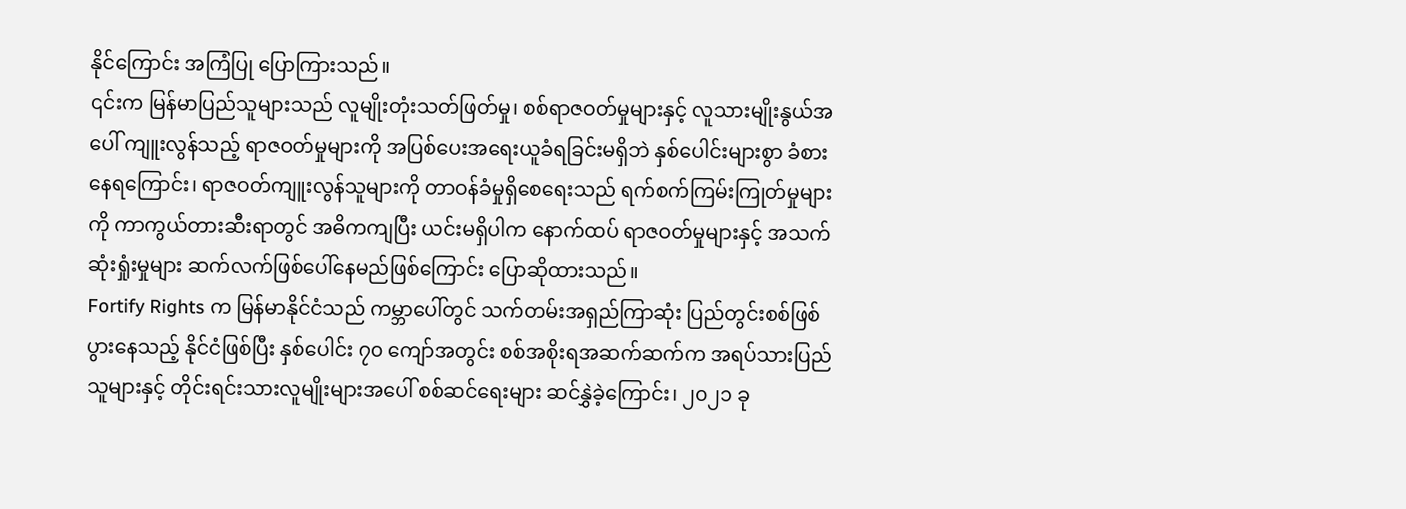နိုင်ကြောင်း အကြံပြု ပြောကြားသည်။
၎င်းက မြန်မာပြည်သူများသည် လူမျိုးတုံးသတ်ဖြတ်မှု၊ စစ်ရာဇဝတ်မှုများနှင့် လူသားမျိုးနွယ်အပေါ် ကျူးလွန်သည့် ရာဇဝတ်မှုများကို အပြစ်ပေးအရေးယူခံရခြင်းမရှိဘဲ နှစ်ပေါင်းများစွာ ခံစားနေရကြောင်း၊ ရာဇဝတ်ကျူးလွန်သူများကို တာဝန်ခံမှုရှိစေရေးသည် ရက်စက်ကြမ်းကြုတ်မှုများကို ကာကွယ်တားဆီးရာတွင် အဓိကကျပြီး ယင်းမရှိပါက နောက်ထပ် ရာဇဝတ်မှုများနှင့် အသက်ဆုံးရှုံးမှုများ ဆက်လက်ဖြစ်ပေါ်နေမည်ဖြစ်ကြောင်း ပြောဆိုထားသည်။
Fortify Rights က မြန်မာနိုင်ငံသည် ကမ္ဘာပေါ်တွင် သက်တမ်းအရှည်ကြာဆုံး ပြည်တွင်းစစ်ဖြစ်ပွားနေသည့် နိုင်ငံဖြစ်ပြီး နှစ်ပေါင်း ၇၀ ကျော်အတွင်း စစ်အစိုးရအဆက်ဆက်က အရပ်သားပြည်သူများနှင့် တိုင်းရင်းသားလူမျိုးများအပေါ် စစ်ဆင်ရေးများ ဆင်နွှဲခဲ့ကြောင်း၊ ၂၀၂၁ ခု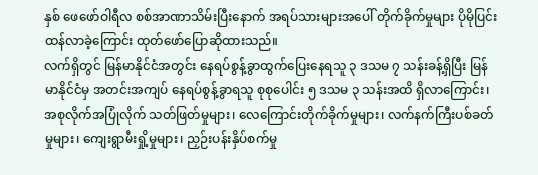နှစ် ဖေဖော်ဝါရီလ စစ်အာဏာသိမ်းပြီးနောက် အရပ်သားများအပေါ် တိုက်ခိုက်မှုများ ပိုမိုပြင်းထန်လာခဲ့ကြောင်း ထုတ်ဖော်ပြောဆိုထားသည်။
လက်ရှိတွင် မြန်မာနိုင်ငံအတွင်း နေရပ်စွန့်ခွာထွက်ပြေးနေရသူ ၃ ဒသမ ၇ သန်းခန့်ရှိပြီး မြန်မာနိုင်ငံမှ အတင်းအကျပ် နေရပ်စွန့်ခွာရသူ စုစုပေါင်း ၅ ဒသမ ၃ သန်းအထိ ရှိလာကြောင်း၊ အစုလိုက်အပြုံလိုက် သတ်ဖြတ်မှုများ၊ လေကြောင်းတိုက်ခိုက်မှုများ၊ လက်နက်ကြီးပစ်ခတ်မှုများ၊ ကျေးရွာမီးရှို့မှုများ၊ ညှဉ်းပန်းနှိပ်စက်မှု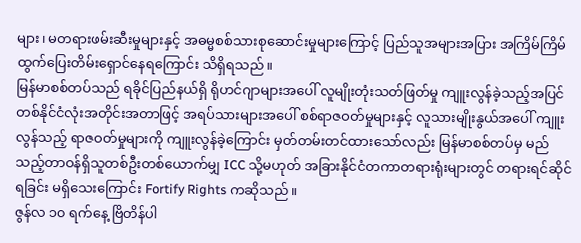များ၊ မတရားဖမ်းဆီးမှုများနှင့် အဓမ္မစစ်သားစုဆောင်းမှုများကြောင့် ပြည်သူအများအပြား အကြိမ်ကြိမ် ထွက်ပြေးတိမ်းရှောင်နေရကြောင်း သိရှိရသည်။
မြန်မာစစ်တပ်သည် ရခိုင်ပြည်နယ်ရှိ ရိုဟင်ဂျာများအပေါ် လူမျိုးတုံးသတ်ဖြတ်မှု ကျူးလွန်ခဲ့သည့်အပြင် တစ်နိုင်ငံလုံးအတိုင်းအတာဖြင့် အရပ်သားများအပေါ် စစ်ရာဇဝတ်မှုများနှင့် လူသားမျိုးနွယ်အပေါ် ကျူးလွန်သည့် ရာဇဝတ်မှုများကို ကျူးလွန်ခဲ့ကြောင်း မှတ်တမ်းတင်ထားသော်လည်း မြန်မာစစ်တပ်မှ မည်သည့်တာဝန်ရှိသူတစ်ဦးတစ်ယောက်မျှ ICC သို့မဟုတ် အခြားနိုင်ငံတကာတရားရုံးများတွင် တရားရင်ဆိုင်ရခြင်း မရှိသေးကြောင်း Fortify Rights ကဆိုသည်။
ဇွန်လ ၁၀ ရက်နေ့ ဗြိတိန်ပါ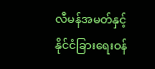လီမန်အမတ်နှင့် နိုင်ငံခြားရေးဝန်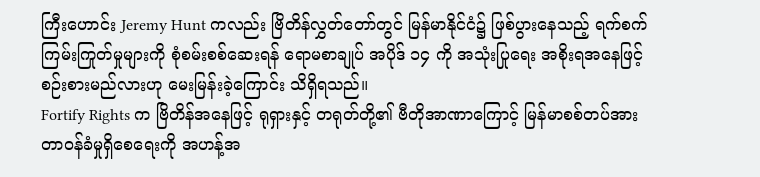ကြီးဟောင်း Jeremy Hunt ကလည်း ဗြိတိန်လွှတ်တော်တွင် မြန်မာနိုင်ငံ၌ ဖြစ်ပွားနေသည့် ရက်စက်ကြမ်းကြုတ်မှုများကို စုံစမ်းစစ်ဆေးရန် ရောမစာချုပ် အပိုဒ် ၁၄ ကို အသုံးပြုရေး အစိုးရအနေဖြင့် စဉ်းစားမည်လားဟု မေးမြန်းခဲ့ကြောင်း သိရှိရသည်။
Fortify Rights က ဗြိတိန်အနေဖြင့် ရုရှားနှင့် တရုတ်တို့၏ ဗီတိုအာဏာကြောင့် မြန်မာစစ်တပ်အား တာဝန်ခံမှုရှိစေရေးကို အဟန့်အ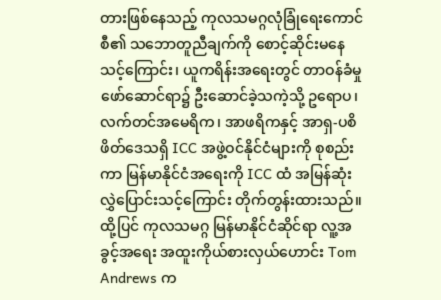တားဖြစ်နေသည့် ကုလသမဂ္ဂလုံခြုံရေးကောင်စီ၏ သဘောတူညီချက်ကို စောင့်ဆိုင်းမနေသင့်ကြောင်း၊ ယူကရိန်းအရေးတွင် တာဝန်ခံမှုဖော်ဆောင်ရာ၌ ဦးဆောင်ခဲ့သကဲ့သို့ ဥရောပ၊ လက်တင်အမေရိက၊ အာဖရိကနှင့် အာရှ-ပစိဖိတ်ဒေသရှိ ICC အဖွဲ့ဝင်နိုင်ငံများကို စုစည်းကာ မြန်မာနိုင်ငံအရေးကို ICC ထံ အမြန်ဆုံး လွှဲပြောင်းသင့်ကြောင်း တိုက်တွန်းထားသည်။
ထို့ပြင် ကုလသမဂ္ဂ မြန်မာနိုင်ငံဆိုင်ရာ လူ့အခွင့်အရေး အထူးကိုယ်စားလှယ်ဟောင်း Tom Andrews က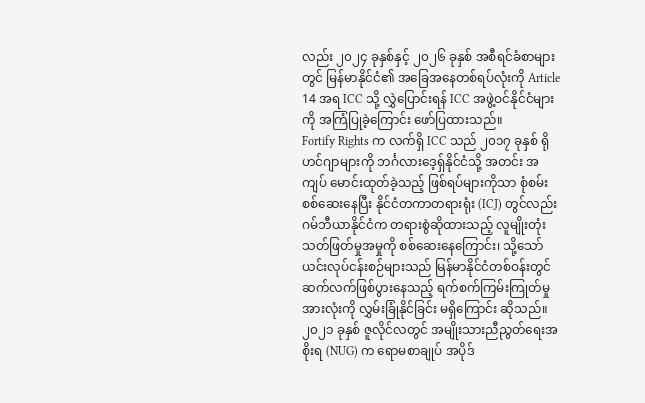လည်း ၂၀၂၄ ခုနှစ်နှင့် ၂၀၂၆ ခုနှစ် အစီရင်ခံစာများတွင် မြန်မာနိုင်ငံ၏ အခြေအနေတစ်ရပ်လုံးကို Article 14 အရ ICC သို့ လွှဲပြောင်းရန် ICC အဖွဲ့ဝင်နိုင်ငံများကို အကြံပြုခဲ့ကြောင်း ဖော်ပြထားသည်။
Fortify Rights က လက်ရှိ ICC သည် ၂၀၁၇ ခုနှစ် ရိုဟင်ဂျာများကို ဘင်္ဂလားဒေ့ရှ်နိုင်ငံသို့ အတင်း အကျပ် မောင်းထုတ်ခဲ့သည့် ဖြစ်ရပ်များကိုသာ စုံစမ်းစစ်ဆေးနေပြီး နိုင်ငံတကာတရားရုံး (ICJ) တွင်လည်း ဂမ်ဘီယာနိုင်ငံက တရားစွဲဆိုထားသည့် လူမျိုးတုံးသတ်ဖြတ်မှုအမှုကို စစ်ဆေးနေကြောင်း၊ သို့သော် ယင်းလုပ်ငန်းစဉ်များသည် မြန်မာနိုင်ငံတစ်ဝန်းတွင် ဆက်လက်ဖြစ်ပွားနေသည့် ရက်စက်ကြမ်းကြုတ်မှုအားလုံးကို လွှမ်းခြုံနိုင်ခြင်း မရှိကြောင်း ဆိုသည်။
၂၀၂၁ ခုနှစ် ဇူလိုင်လတွင် အမျိုးသားညီညွတ်ရေးအစိုးရ (NUG) က ရောမစာချုပ် အပိုဒ်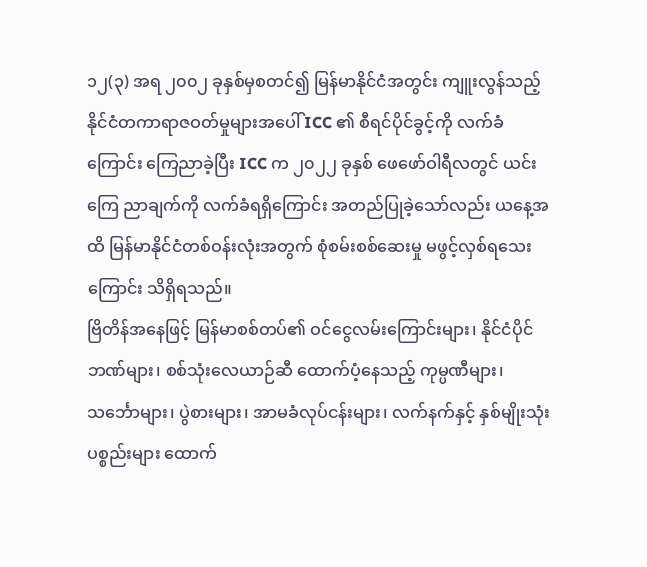၁၂(၃) အရ ၂၀၀၂ ခုနှစ်မှစတင်၍ မြန်မာနိုင်ငံအတွင်း ကျူးလွန်သည့် နိုင်ငံတကာရာဇဝတ်မှုများအပေါ် ICC ၏ စီရင်ပိုင်ခွင့်ကို လက်ခံကြောင်း ကြေညာခဲ့ပြီး ICC က ၂၀၂၂ ခုနှစ် ဖေဖော်ဝါရီလတွင် ယင်းကြေ ညာချက်ကို လက်ခံရရှိကြောင်း အတည်ပြုခဲ့သော်လည်း ယနေ့အထိ မြန်မာနိုင်ငံတစ်ဝန်းလုံးအတွက် စုံစမ်းစစ်ဆေးမှု မဖွင့်လှစ်ရသေးကြောင်း သိရှိရသည်။
ဗြိတိန်အနေဖြင့် မြန်မာစစ်တပ်၏ ဝင်ငွေလမ်းကြောင်းများ၊ နိုင်ငံပိုင်ဘဏ်များ၊ စစ်သုံးလေယာဉ်ဆီ ထောက်ပံ့နေသည့် ကုမ္ပဏီများ၊ သင်္ဘောများ၊ ပွဲစားများ၊ အာမခံလုပ်ငန်းများ၊ လက်နက်နှင့် နှစ်မျိုးသုံးပစ္စည်းများ ထောက်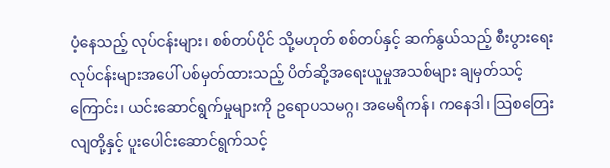ပံ့နေသည့် လုပ်ငန်းများ၊ စစ်တပ်ပိုင် သို့မဟုတ် စစ်တပ်နှင့် ဆက်နွယ်သည့် စီးပွားရေးလုပ်ငန်းများအပေါ် ပစ်မှတ်ထားသည့် ပိတ်ဆို့အရေးယူမှုအသစ်များ ချမှတ်သင့်ကြောင်း၊ ယင်းဆောင်ရွက်မှုများကို ဥရောပသမဂ္ဂ၊ အမေရိကန်၊ ကနေဒါ၊ သြစတြေးလျတို့နှင့် ပူးပေါင်းဆောင်ရွက်သင့်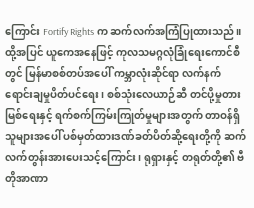ကြောင်း Fortify Rights က ဆက်လက်အကြံပြုထားသည်။
ထို့အပြင် ယူကေအနေဖြင့် ကုလသမဂ္ဂလုံခြုံရေးကောင်စီတွင် မြန်မာစစ်တပ်အပေါ် ကမ္ဘာလုံးဆိုင်ရာ လက်နက်ရောင်းချမှုပိတ်ပင်ရေး၊ စစ်သုံးလေယာဉ်ဆီ တင်ပို့မှုတားမြစ်ရေးနှင့် ရက်စက်ကြမ်းကြုတ်မှုများအတွက် တာဝန်ရှိသူများအပေါ် ပစ်မှတ်ထားဒဏ်ခတ်ပိတ်ဆို့ရေးတို့ကို ဆက်လက်တွန်းအားပေးသင့်ကြောင်း၊ ရုရှားနှင့် တရုတ်တို့၏ ဗီတိုအာဏာ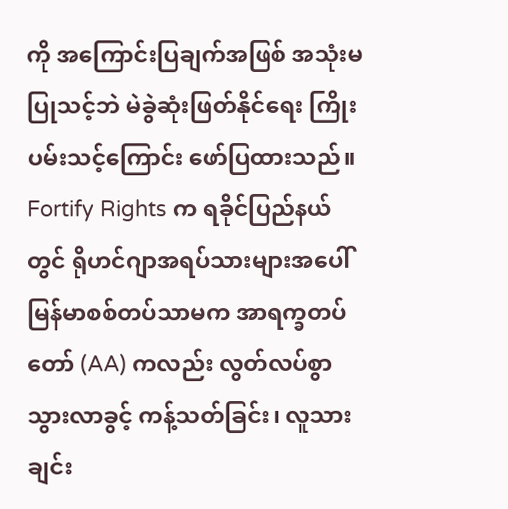ကို အကြောင်းပြချက်အဖြစ် အသုံးမပြုသင့်ဘဲ မဲခွဲဆုံးဖြတ်နိုင်ရေး ကြိုးပမ်းသင့်ကြောင်း ဖော်ပြထားသည်။
Fortify Rights က ရခိုင်ပြည်နယ်တွင် ရိုဟင်ဂျာအရပ်သားများအပေါ် မြန်မာစစ်တပ်သာမက အာရက္ခတပ်တော် (AA) ကလည်း လွတ်လပ်စွာသွားလာခွင့် ကန့်သတ်ခြင်း၊ လူသားချင်း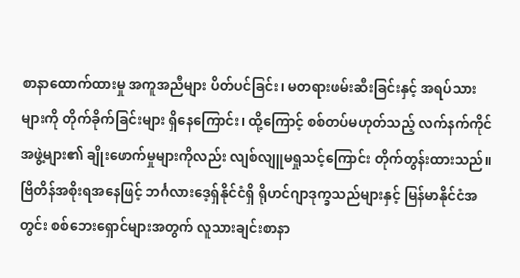စာနာထောက်ထားမှု အကူအညီများ ပိတ်ပင်ခြင်း၊ မတရားဖမ်းဆီးခြင်းနှင့် အရပ်သားများကို တိုက်ခိုက်ခြင်းများ ရှိနေကြောင်း၊ ထို့ကြောင့် စစ်တပ်မဟုတ်သည့် လက်နက်ကိုင်အဖွဲ့များ၏ ချိုးဖောက်မှုများကိုလည်း လျစ်လျူမရှုသင့်ကြောင်း တိုက်တွန်းထားသည်။
ဗြိတိန်အစိုးရအနေဖြင့် ဘင်္ဂလားဒေ့ရှ်နိုင်ငံရှိ ရိုဟင်ဂျာဒုက္ခသည်များနှင့် မြန်မာနိုင်ငံအတွင်း စစ်ဘေးရှောင်များအတွက် လူသားချင်းစာနာ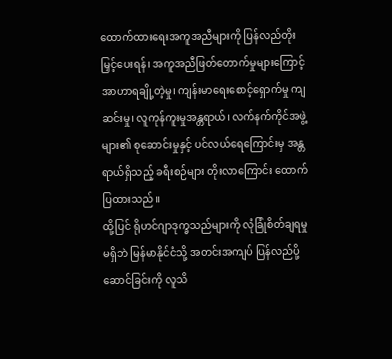ထောက်ထားရေးအကူအညီများကို ပြန်လည်တိုးမြှင့်ပေးရန်၊ အကူအညီဖြတ်တောက်မှုများကြောင့် အာဟာရချို့တဲ့မှု၊ ကျန်းမာရေးစောင့်ရှောက်မှု ကျဆင်းမှု၊ လူကုန်ကူးမှုအန္တရာယ်၊ လက်နက်ကိုင်အဖွဲ့များ၏ စုဆောင်းမှုနှင့် ပင်လယ်ရေကြောင်းမှ အန္တရာယ်ရှိသည့် ခရီးစဉ်များ တိုးလာကြောင်း ထောက်ပြထားသည်။
ထို့ပြင် ရိုဟင်ဂျာဒုက္ခသည်များကို လုံခြုံစိတ်ချရမှုမရှိဘဲ မြန်မာနိုင်ငံသို့ အတင်းအကျပ် ပြန်လည်ပို့ဆောင်ခြင်းကို လူသိ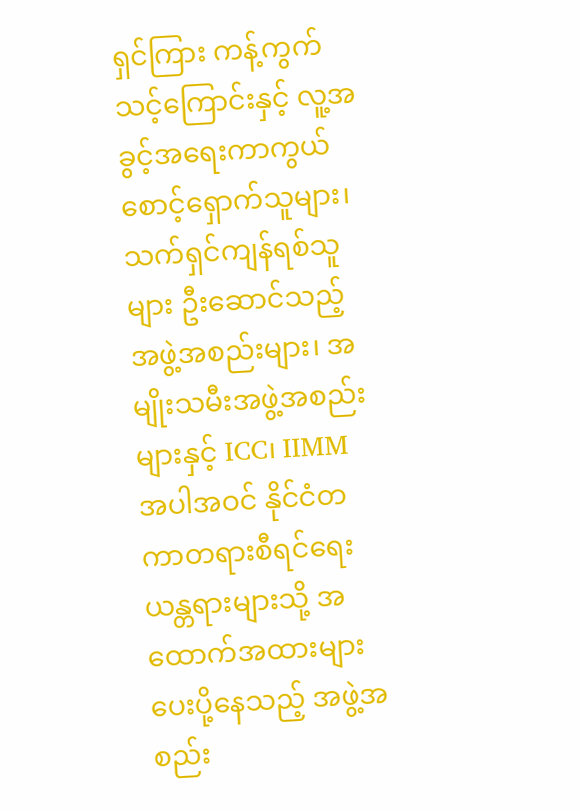ရှင်ကြား ကန့်ကွက်သင့်ကြောင်းနှင့် လူ့အခွင့်အရေးကာကွယ်စောင့်ရှောက်သူများ၊ သက်ရှင်ကျန်ရစ်သူများ ဦးဆောင်သည့်အဖွဲ့အစည်းများ၊ အမျိုးသမီးအဖွဲ့အစည်းများနှင့် ICC၊ IIMM အပါအဝင် နိုင်ငံတကာတရားစီရင်ရေးယန္တရားများသို့ အထောက်အထားများ ပေးပို့နေသည့် အဖွဲ့အစည်း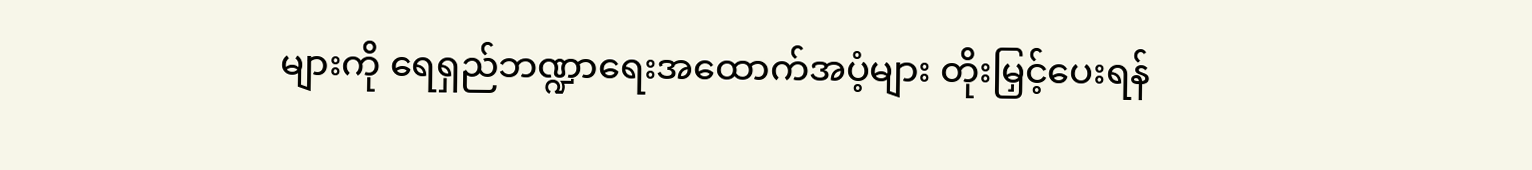များကို ရေရှည်ဘဏ္ဍာရေးအထောက်အပံ့များ တိုးမြှင့်ပေးရန်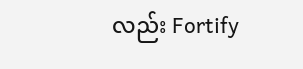လည်း Fortify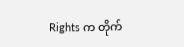Rights က တိုက်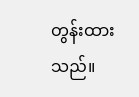တွန်းထားသည်။